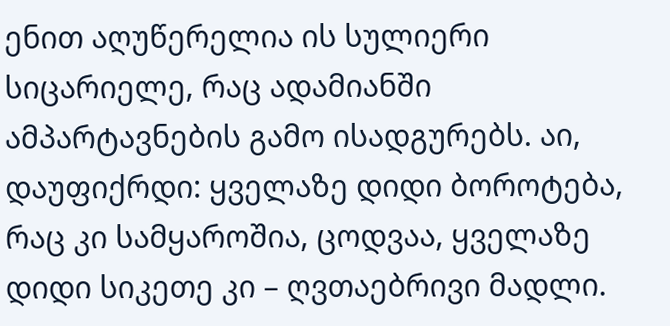ენით აღუწერელია ის სულიერი სიცარიელე, რაც ადამიანში ამპარტავნების გამო ისადგურებს. აი, დაუფიქრდი: ყველაზე დიდი ბოროტება, რაც კი სამყაროშია, ცოდვაა, ყველაზე დიდი სიკეთე კი – ღვთაებრივი მადლი.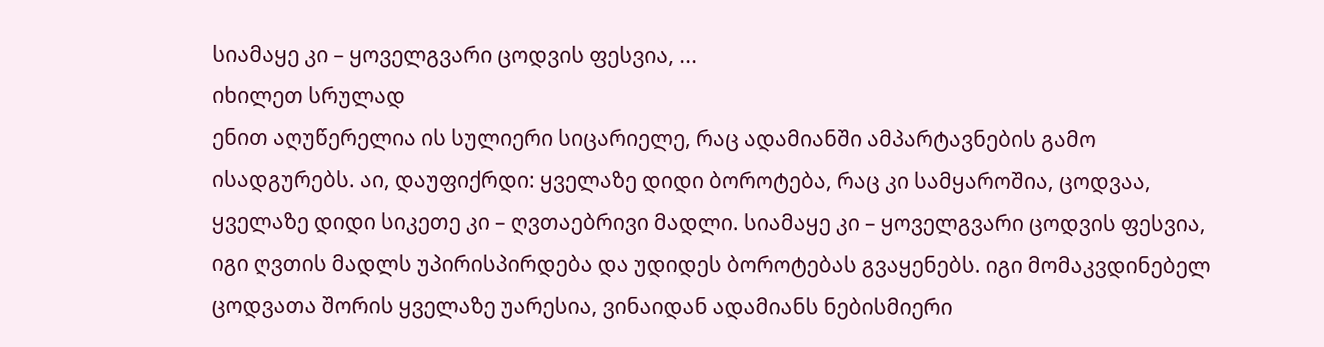სიამაყე კი – ყოველგვარი ცოდვის ფესვია, ...
იხილეთ სრულად
ენით აღუწერელია ის სულიერი სიცარიელე, რაც ადამიანში ამპარტავნების გამო ისადგურებს. აი, დაუფიქრდი: ყველაზე დიდი ბოროტება, რაც კი სამყაროშია, ცოდვაა, ყველაზე დიდი სიკეთე კი – ღვთაებრივი მადლი. სიამაყე კი – ყოველგვარი ცოდვის ფესვია, იგი ღვთის მადლს უპირისპირდება და უდიდეს ბოროტებას გვაყენებს. იგი მომაკვდინებელ ცოდვათა შორის ყველაზე უარესია, ვინაიდან ადამიანს ნებისმიერი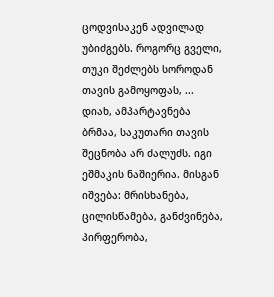ცოდვისაკენ ადვილად უბიძგებს. როგორც გველი, თუკი შეძლებს სოროდან თავის გამოყოფას, ...
დიახ, ამპარტავნება ბრმაა, საკუთარი თავის შეცნობა არ ძალუძს. იგი ეშმაკის ნაშიერია. მისგან იშვება: მრისხანება, ცილისწამება, განძვინება, პირფერობა,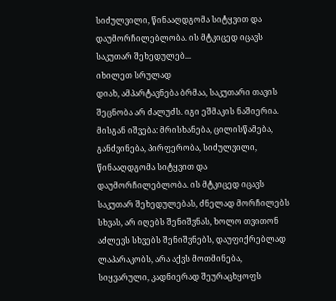სიძულვილი, წინააღდგომა სიტყვით და დაუმორჩილებლობა. ის მტკიცედ იცავს საკუთარ შეხედულებ...
იხილეთ სრულად
დიახ, ამპარტავნება ბრმაა, საკუთარი თავის შეცნობა არ ძალუძს. იგი ეშმაკის ნაშიერია. მისგან იშვება: მრისხანება, ცილისწამება, განძვინება, პირფერობა, სიძულვილი, წინააღდგომა სიტყვით და დაუმორჩილებლობა. ის მტკიცედ იცავს საკუთარ შეხედულებას, ძნელად მორჩილებს სხვას, არ იღებს შენიშვნას, ხოლო თვითონ აძლევს სხვებს შენიშვნებს, დაუფიქრებლად ლაპარაკობს, არა აქვს მოთმინება, სიყვარული, კადნიერად შეურაცხყოფს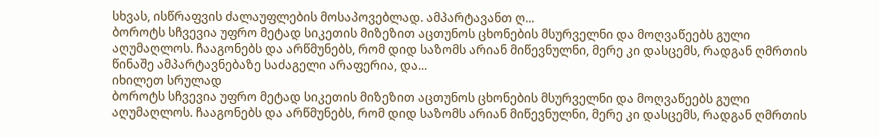სხვას, ისწრაფვის ძალაუფლების მოსაპოვებლად. ამპარტავანთ ღ...
ბოროტს სჩვევია უფრო მეტად სიკეთის მიზეზით აცთუნოს ცხონების მსურველნი და მოღვაწეებს გული აღუმაღლოს. ჩააგონებს და არწმუნებს, რომ დიდ საზომს არიან მიწევნულნი, მერე კი დასცემს, რადგან ღმრთის წინაშე ამპარტავნებაზე საძაგელი არაფერია, და...
იხილეთ სრულად
ბოროტს სჩვევია უფრო მეტად სიკეთის მიზეზით აცთუნოს ცხონების მსურველნი და მოღვაწეებს გული აღუმაღლოს. ჩააგონებს და არწმუნებს, რომ დიდ საზომს არიან მიწევნულნი, მერე კი დასცემს, რადგან ღმრთის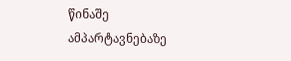წინაშე ამპარტავნებაზე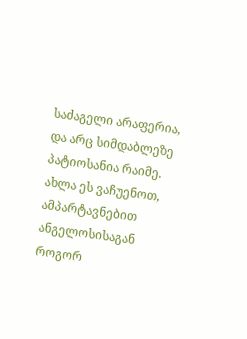საძაგელი არაფერია, და არც სიმდაბლეზე პატიოსანია რაიმე.
ახლა ეს ვაჩუენოთ, ამპარტავნებით ანგელოსისაგან როგორ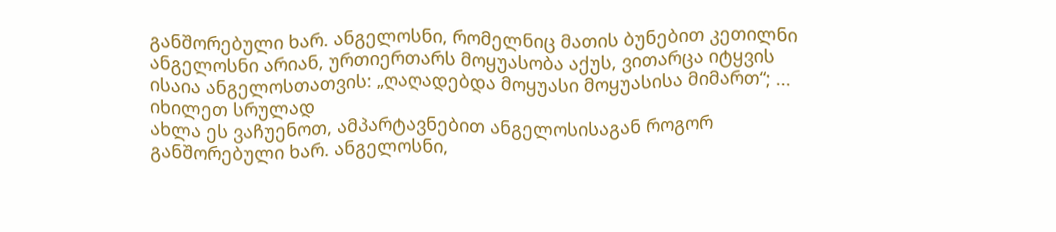განშორებული ხარ. ანგელოსნი, რომელნიც მათის ბუნებით კეთილნი ანგელოსნი არიან, ურთიერთარს მოყუასობა აქუს, ვითარცა იტყვის ისაია ანგელოსთათვის: „ღაღადებდა მოყუასი მოყუასისა მიმართ“; ...
იხილეთ სრულად
ახლა ეს ვაჩუენოთ, ამპარტავნებით ანგელოსისაგან როგორ განშორებული ხარ. ანგელოსნი,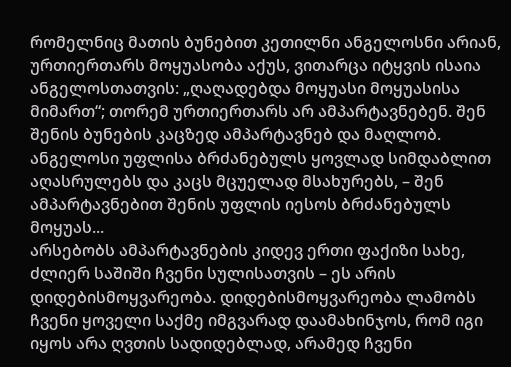რომელნიც მათის ბუნებით კეთილნი ანგელოსნი არიან, ურთიერთარს მოყუასობა აქუს, ვითარცა იტყვის ისაია ანგელოსთათვის: „ღაღადებდა მოყუასი მოყუასისა მიმართ“; თორემ ურთიერთარს არ ამპარტავნებენ. შენ შენის ბუნების კაცზედ ამპარტავნებ და მაღლობ. ანგელოსი უფლისა ბრძანებულს ყოვლად სიმდაბლით აღასრულებს და კაცს მცუელად მსახურებს, – შენ ამპარტავნებით შენის უფლის იესოს ბრძანებულს მოყუას...
არსებობს ამპარტავნების კიდევ ერთი ფაქიზი სახე, ძლიერ საშიში ჩვენი სულისათვის – ეს არის დიდებისმოყვარეობა. დიდებისმოყვარეობა ლამობს ჩვენი ყოველი საქმე იმგვარად დაამახინჯოს, რომ იგი იყოს არა ღვთის სადიდებლად, არამედ ჩვენი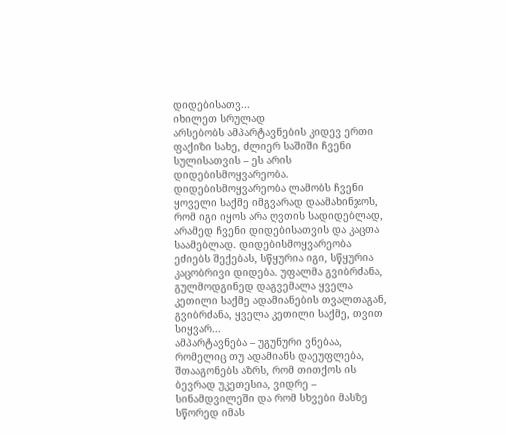დიდებისათვ...
იხილეთ სრულად
არსებობს ამპარტავნების კიდევ ერთი ფაქიზი სახე, ძლიერ საშიში ჩვენი სულისათვის – ეს არის დიდებისმოყვარეობა. დიდებისმოყვარეობა ლამობს ჩვენი ყოველი საქმე იმგვარად დაამახინჯოს, რომ იგი იყოს არა ღვთის სადიდებლად, არამედ ჩვენი დიდებისათვის და კაცთა საამებლად. დიდებისმოყვარეობა ეძიებს შექებას, სწყურია იგი, სწყურია კაცობრივი დიდება. უფალმა გვიბრძანა, გულმოდგინედ დაგვემალა ყველა კეთილი საქმე ადამიანების თვალთაგან, გვიბრძანა, ყველა კეთილი საქმე, თვით სიყვარ...
ამპარტავნება – უგუნური ვნებაა, რომელიც თუ ადამიანს დაეუფლება, შთააგონებს აზრს, რომ თითქოს ის ბევრად უკეთესია, ვიდრე – სინამდვილეში და რომ სხვები მასზე სწორედ იმას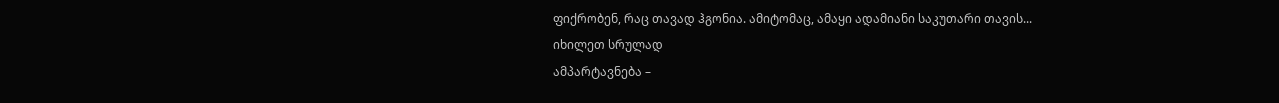ფიქრობენ, რაც თავად ჰგონია. ამიტომაც, ამაყი ადამიანი საკუთარი თავის...
იხილეთ სრულად
ამპარტავნება –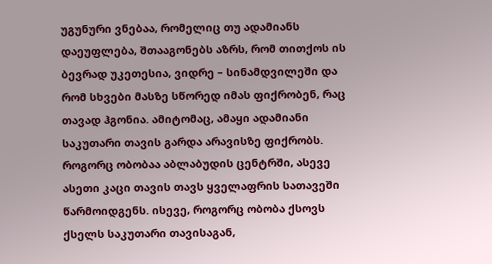უგუნური ვნებაა, რომელიც თუ ადამიანს დაეუფლება, შთააგონებს აზრს, რომ თითქოს ის ბევრად უკეთესია, ვიდრე – სინამდვილეში და რომ სხვები მასზე სწორედ იმას ფიქრობენ, რაც თავად ჰგონია. ამიტომაც, ამაყი ადამიანი საკუთარი თავის გარდა არავისზე ფიქრობს. როგორც ობობაა აბლაბუდის ცენტრში, ასევე ასეთი კაცი თავის თავს ყველაფრის სათავეში წარმოიდგენს. ისევე, როგორც ობობა ქსოვს ქსელს საკუთარი თავისაგან,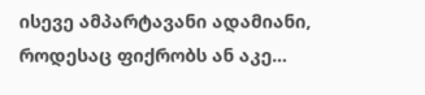ისევე ამპარტავანი ადამიანი, როდესაც ფიქრობს ან აკე...